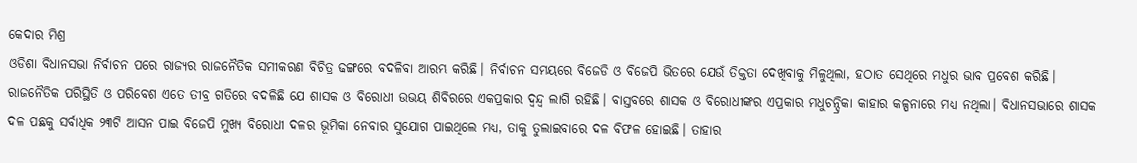କେଦାର ମିଶ୍ର
ଓଡିଶା ବିଧାନସଭା ନିର୍ବାଚନ ପରେ ରାଜ୍ୟର ରାଜନୈତିକ ସମୀକରଣ ବିଚିତ୍ର ଢଙ୍ଗରେ ବଦଳିବା ଆରମ୍ଭ କରିଛି। ନିର୍ବାଚନ ସମୟରେ ବିଜେଡି ଓ ବିଜେପି ଭିତରେ ଯେଉଁ ତିକ୍ତତା ଦେଖିବାକୁ ମିଳୁଥିଲା, ହଠାତ ସେଥିରେ ମଧୁର ଭାବ ପ୍ରବେଶ କରିଛି। ରାଜନୈତିକ ପରିସ୍ଥିତି ଓ ପରିବେଶ ଏତେ ତୀବ୍ର ଗତିରେ ବଦଳିଛି ଯେ ଶାସକ ଓ ବିରୋଧୀ ଉଭୟ ଶିବିରରେ ଏକପ୍ରକାର ଦ୍ଵନ୍ଦ୍ଵ ଲାଗି ରହିଛି। ବାସ୍ତବରେ ଶାସକ ଓ ବିରୋଧୀଙ୍କର ଏପ୍ରକାର ମଧୁଚନ୍ଦ୍ରିକା କାହାର କଳ୍ପନାରେ ମଧ୍ୟ ନଥିଲା। ବିଧାନସଭାରେ ଶାସକ ଦଳ ପଛକୁ ସର୍ବାଧିକ ୨୩ଟି ଆସନ ପାଇ ବିଜେପି ମୁଖ୍ୟ ବିରୋଧୀ ଦଳର ଭୂମିକା ନେବାର ସୁଯୋଗ ପାଇଥିଲେ ମଧ୍ୟ, ତାକୁ ତୁଲାଇବାରେ ଦଳ ବିଫଳ ହୋଇଛି। ତାହାର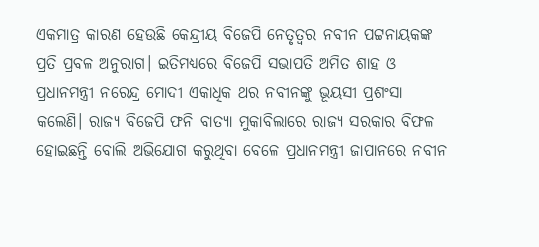ଏକମାତ୍ର କାରଣ ହେଉଛି କେନ୍ଦ୍ରୀୟ ବିଜେପି ନେତୃତ୍ବର ନବୀନ ପଟ୍ଟନାୟକଙ୍କ ପ୍ରତି ପ୍ରବଳ ଅନୁରାଗ। ଇତିମଧ୍ୟରେ ବିଜେପି ସଭାପତି ଅମିତ ଶାହ ଓ ପ୍ରଧାନମନ୍ତ୍ରୀ ନରେନ୍ଦ୍ର ମୋଦୀ ଏକାଧିକ ଥର ନବୀନଙ୍କୁ ଭୂୟସୀ ପ୍ରଶଂସା କଲେଣି। ରାଜ୍ୟ ବିଜେପି ଫନି ବାତ୍ୟା ମୁକାବିଲାରେ ରାଜ୍ୟ ସରକାର ବିଫଳ ହୋଇଛନ୍ତି ବୋଲି ଅଭିଯୋଗ କରୁଥିବା ବେଳେ ପ୍ରଧାନମନ୍ତ୍ରୀ ଜାପାନରେ ନବୀନ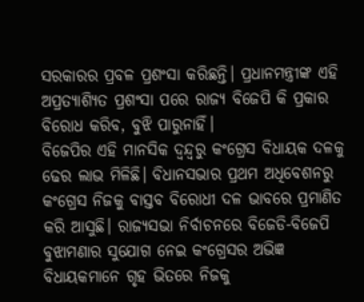ସରକାରର ପ୍ରବଳ ପ୍ରଶଂସା କରିଛନ୍ତି। ପ୍ରଧାନମନ୍ତ୍ରୀଙ୍କ ଏହି ଅପ୍ରତ୍ୟାଶ୍ୟିତ ପ୍ରଶଂସା ପରେ ରାଜ୍ୟ ବିଜେପି କି ପ୍ରକାର ବିରୋଧ କରିବ, ବୁଝି ପାରୁନାହିଁ।
ବିଜେପିର ଏହି ମାନସିକ ଦ୍ଵନ୍ଦ୍ଵରୁ କଂଗ୍ରେସ ବିଧାୟକ ଦଳକୁ ଢେର ଲାଭ ମିଳିଛି। ବିଧାନସଭାର ପ୍ରଥମ ଅଧିବେଶନରୁ କଂଗ୍ରେସ ନିଜକୁ ବାସ୍ତବ ବିରୋଧୀ ଦଳ ଭାବରେ ପ୍ରମାଣିତ କରି ଆସୁଛି। ରାଜ୍ୟସଭା ନିର୍ବାଚନରେ ବିଜେଡି-ବିଜେପି ବୁଝାମଣାର ସୁଯୋଗ ନେଇ କଂଗ୍ରେସର ଅଭିଜ୍ଞ ବିଧାୟକମାନେ ଗୃହ ଭିତରେ ନିଜକୁ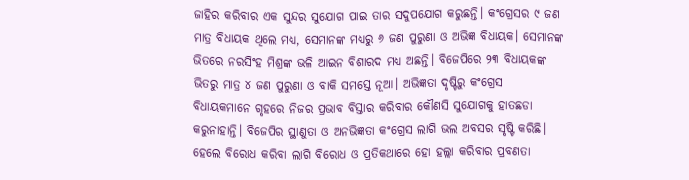ଜାହିର କରିବାର ଏକ ସୁନ୍ଦର ସୁଯୋଗ ପାଇ ତାର ସଦୁପଯୋଗ କରୁଛନ୍ତି। କଂଗ୍ରେସର ୯ ଜଣ ମାତ୍ର ବିଧାୟକ ଥିଲେ ମଧ୍ୟ, ସେମାନଙ୍କ ମଧ୍ୟରୁ ୬ ଜଣ ପୁରୁଣା ଓ ଅଭିଜ୍ଞ ବିଧାୟକ। ସେମାନଙ୍କ ଭିତରେ ନରସିଂହ ମିଶ୍ରଙ୍କ ଭଳି ଆଇନ ବିଶାରଦ ମଧ୍ୟ ଅଛନ୍ତି। ବିଜେପିରେ ୨୩ ବିଧାୟକଙ୍କ ଭିତରୁ ମାତ୍ର ୪ ଜଣ ପୁରୁଣା ଓ ବାକି ସମସ୍ତେ ନୂଆ। ଅଭିଜ୍ଞତା ଦୃଷ୍ଟିରୁ କଂଗ୍ରେସ ବିଧାୟକମାନେ ଗୃହରେ ନିଜର ପ୍ରଭାବ ବିସ୍ତାର କରିବାର କୌଣସି ସୁଯୋଗକୁ ହାତଛଡା କରୁନାହାନ୍ତି। ବିଜେପିର ସ୍ଥାଣୁତା ଓ ଅନଭିଜ୍ଞତା କଂଗ୍ରେସ ଲାଗି ଭଲ ଅବସର ସୃଷ୍ଟି କରିଛି। ହେଲେ ବିରୋଧ କରିବା ଲାଗି ବିରୋଧ ଓ ପ୍ରତିକଥାରେ ହୋ ହଲ୍ଲା କରିବାର ପ୍ରବଣତା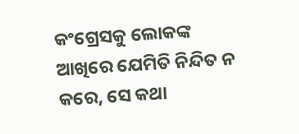କଂଗ୍ରେସକୁ ଲୋକଙ୍କ ଆଖିରେ ଯେମିତି ନିନ୍ଦିତ ନ କରେ, ସେ କଥା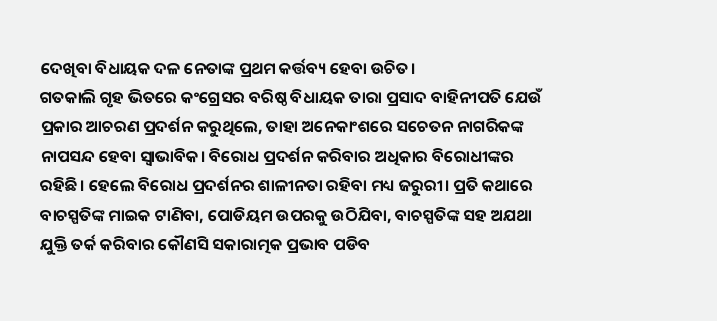ଦେଖିବା ବିଧାୟକ ଦଳ ନେତାଙ୍କ ପ୍ରଥମ କର୍ତ୍ତବ୍ୟ ହେବା ଉଚିତ।
ଗତକାଲି ଗୃହ ଭିତରେ କଂଗ୍ରେସର ବରିଷ୍ଠ ବିଧାୟକ ତାରା ପ୍ରସାଦ ବାହିନୀପତି ଯେଉଁ ପ୍ରକାର ଆଚରଣ ପ୍ରଦର୍ଶନ କରୁଥିଲେ, ତାହା ଅନେକାଂଶରେ ସଚେତନ ନାଗରିକଙ୍କ ନାପସନ୍ଦ ହେବା ସ୍ଵାଭାବିକ। ବିରୋଧ ପ୍ରଦର୍ଶନ କରିବାର ଅଧିକାର ବିରୋଧୀଙ୍କର ରହିଛି। ହେଲେ ବିରୋଧ ପ୍ରଦର୍ଶନର ଶାଳୀନତା ରହିବା ମଧ୍ୟ ଜରୁରୀ। ପ୍ରତି କଥାରେ ବାଚସ୍ପତିଙ୍କ ମାଇକ ଟାଣିବା, ପୋଡିୟମ ଉପରକୁ ଉଠିଯିବା, ବାଚସ୍ପତିଙ୍କ ସହ ଅଯଥା ଯୁକ୍ତି ତର୍କ କରିବାର କୌଣସି ସକାରାତ୍ମକ ପ୍ରଭାବ ପଡିବ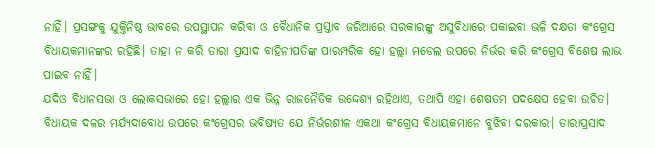ନାହିଁ। ପ୍ରସଙ୍ଗକୁ ଯୁକ୍ତିନିଷ୍ଠ ଭାବରେ ଉପସ୍ଥାପନ କରିବା ଓ ବୈଧାନିକ ପ୍ରସ୍ତାବ ଜରିଆରେ ସରକାରଙ୍କୁ ଅସୁବିଧାରେ ପକାଇବା ଭଳି ଦକ୍ଷତା କଂଗ୍ରେସ ବିଧାୟକମାନଙ୍କର ରହିଛି। ତାହା ନ କରି ତାରା ପ୍ରସାଦ ବାହିନୀପତିଙ୍କ ପାରମ୍ପରିକ ହୋ ହଲ୍ଲା ମଡେଲ ଉପରେ ନିର୍ଭର କରି କଂଗ୍ରେସ ବିଶେଷ ଲାଭ ପାଇବ ନାହିଁ।
ଯଦିଓ ବିଧାନସଭା ଓ ଲୋକସଭାରେ ହୋ ହଲ୍ଲାର ଏକ ଭିନ୍ନ ରାଜନୈତିକ ଉଦ୍ଦେଶ୍ୟ ରହିଥାଏ, ତଥାପି ଏହା ଶେଷତମ ପଦକ୍ଷେପ ହେବା ଉଚିତ। ବିଧାୟକ ଦଳର ମର୍ଯ୍ୟଦାବୋଧ ଉପରେ କଂଗ୍ରେସର ଭବିଷ୍ୟତ ଯେ ନିର୍ଭରଶୀଳ ଏକଥା କଂଗ୍ରେସ ବିଧାୟକମାନେ ବୁଝିବା ଦରକାର। ତାରାପ୍ରସାଦ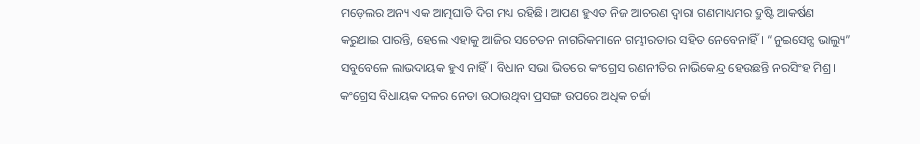ମଡ଼େଲର ଅନ୍ୟ ଏକ ଆତ୍ମଘାତି ଦିଗ ମଧ୍ୟ ରହିଛି। ଆପଣ ହୁଏତ ନିଜ ଆଚରଣ ଦ୍ଵାରା ଗଣମାଧ୍ୟମର ଦ୍ରୁଷ୍ଟି ଆକର୍ଷଣ କରୁଥାଇ ପାରନ୍ତି, ହେଲେ ଏହାକୁ ଆଜିର ସଚେତନ ନାଗରିକମାନେ ଗମ୍ଭୀରତାର ସହିତ ନେବେନାହିଁ। “ନୁଇସେନ୍ସ ଭାଲ୍ୟୁ” ସବୁବେଳେ ଲାଭଦାୟକ ହୁଏ ନାହିଁ। ବିଧାନ ସଭା ଭିତରେ କଂଗ୍ରେସ ରଣନୀତିର ନାଭିକେନ୍ଦ୍ର ହେଉଛନ୍ତି ନରସିଂହ ମିଶ୍ର। କଂଗ୍ରେସ ବିଧାୟକ ଦଳର ନେତା ଉଠାଉଥିବା ପ୍ରସଙ୍ଗ ଉପରେ ଅଧିକ ଚର୍ଚ୍ଚା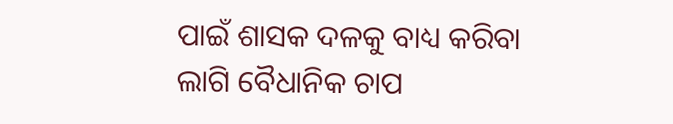ପାଇଁ ଶାସକ ଦଳକୁ ବାଧ୍ୟ କରିବା ଲାଗି ବୈଧାନିକ ଚାପ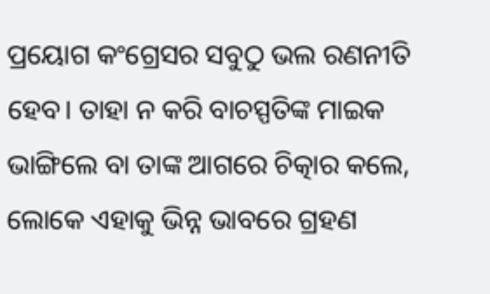ପ୍ରୟୋଗ କଂଗ୍ରେସର ସବୁଠୁ ଭଲ ରଣନୀତି ହେବ। ତାହା ନ କରି ବାଚସ୍ପତିଙ୍କ ମାଇକ ଭାଙ୍ଗିଲେ ବା ତାଙ୍କ ଆଗରେ ଚିତ୍କାର କଲେ, ଲୋକେ ଏହାକୁ ଭିନ୍ନ ଭାବରେ ଗ୍ରହଣ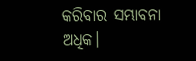କରିବାର ସମ୍ଭାବନା ଅଧିକ।